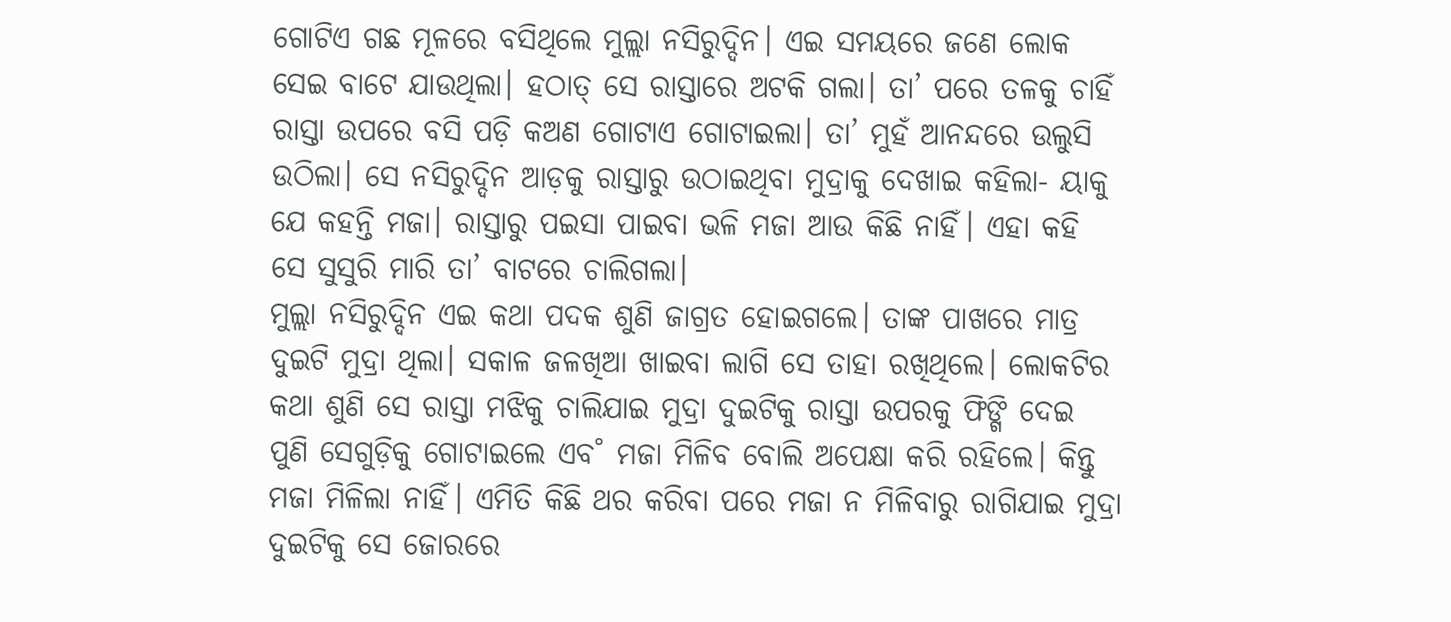ଗୋଟିଏ ଗଛ ମୂଳରେ ବସିଥିଲେ ମୁଲ୍ଲା ନସିରୁଦ୍ଦିନ। ଏଇ ସମୟରେ ଜଣେ ଲୋକ ସେଇ ବାଟେ ଯାଉଥିଲା। ହଠାତ୍‌ ସେ ରାସ୍ତାରେ ଅଟକି ଗଲା। ତା’ ପରେ ତଳକୁ ଚାହିଁ ରାସ୍ତା ଉପରେ ବସି ପଡ଼ି କଅଣ ଗୋଟାଏ ଗୋଟାଇଲା। ତା’ ମୁହଁ ଆନନ୍ଦରେ ଉଲୁସି ଉଠିଲା। ସେ ନସିରୁଦ୍ଦିନ ଆଡ଼କୁ ରାସ୍ତାରୁ ଉଠାଇଥିବା ମୁଦ୍ରାକୁ ଦେଖାଇ କହିଲା- ୟାକୁ ଯେ କହନ୍ତି ମଜା। ରାସ୍ତାରୁ ପଇସା ପାଇବା ଭଳି ମଜା ଆଉ କିଛି ନାହିଁ। ଏହା କହି ସେ ସୁସୁରି ମାରି ତା’ ବାଟରେ ଚାଲିଗଲା।
ମୁଲ୍ଲା ନସିରୁଦ୍ଦିନ ଏଇ କଥା ପଦକ ଶୁଣି ଜାଗ୍ରତ ହୋଇଗଲେ। ତାଙ୍କ ପାଖରେ ମାତ୍ର ଦୁଇଟି ମୁଦ୍ରା ଥିଲା। ସକାଳ ଜଳଖିଆ ଖାଇବା ଲାଗି ସେ ତାହା ରଖିଥିଲେ। ଲୋକଟିର କଥା ଶୁଣି ସେ ରାସ୍ତା ମଝିକୁ ଚାଲିଯାଇ ମୁଦ୍ରା ଦୁଇଟିକୁ ରାସ୍ତା ଉପରକୁ ଫିଙ୍ଗି ଦେଇ ପୁଣି ସେଗୁଡ଼ିକୁ ଗୋଟାଇଲେ ଏବ˚ ମଜା ମିଳିବ ବୋଲି ଅପେକ୍ଷା କରି ରହିଲେ। କିନ୍ତୁ ମଜା ମିଳିଲା ନାହିଁ। ଏମିତି କିଛି ଥର କରିବା ପରେ ମଜା ନ ମିଳିବାରୁ ରାଗିଯାଇ ମୁଦ୍ରା ଦୁଇଟିକୁ ସେ ଜୋରରେ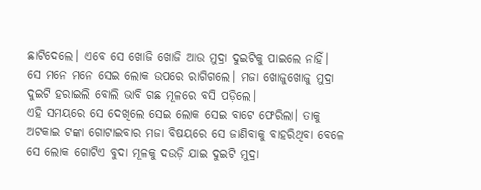ଛାଟିଦେଲେ। ଏବେ ସେ ଖୋଜି ଖୋଜି ଆଉ ମୁଦ୍ରା ଦୁଇଟିକୁ ପାଇଲେ ନାହିଁ। ସେ ମନେ ମନେ ସେଇ ଲୋକ ଉପରେ ରାଗିଗଲେ। ମଜା ଖୋଜୁଖୋଜୁ ମୁଦ୍ରା ଦୁଇଟି ହରାଇଲି ବୋଲି ଭାବି ଗଛ ମୂଳରେ ବସି ପଡ଼ିଲେ।
ଏହି ସମୟରେ ସେ ଦେଖିଲେ ସେଇ ଲୋକ ସେଇ ବାଟେ ଫେରିଲା। ତାକୁ ଅଟକାଇ ଟଙ୍କା ଗୋଟାଇବାର ମଜା ବିଷୟରେ ସେ ଜାଣିବାକୁ ବାହରିଥିବା ବେଳେ ସେ ଲୋକ ଗୋଟିଏ ବୁଦା ମୂଳକୁ ଦଉଡ଼ି ଯାଇ ଦୁଇଟି ମୁଦ୍ର‌ା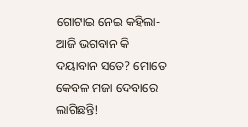ଗୋଟାଇ ନେଇ କହିଲା- ଆଜି ଭଗବାନ କି ଦୟାବାନ ସତେ? ମୋତେ କେବଳ ମଜା ଦେବାରେ ଲାଗିଛନ୍ତି!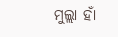ମୁଲ୍ଲା ହାଁ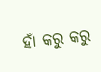ହାଁ କରୁ କରୁ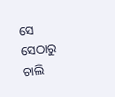ସେ ସେଠାରୁ ଚାଲି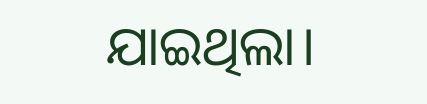ଯାଇଥିଲା।